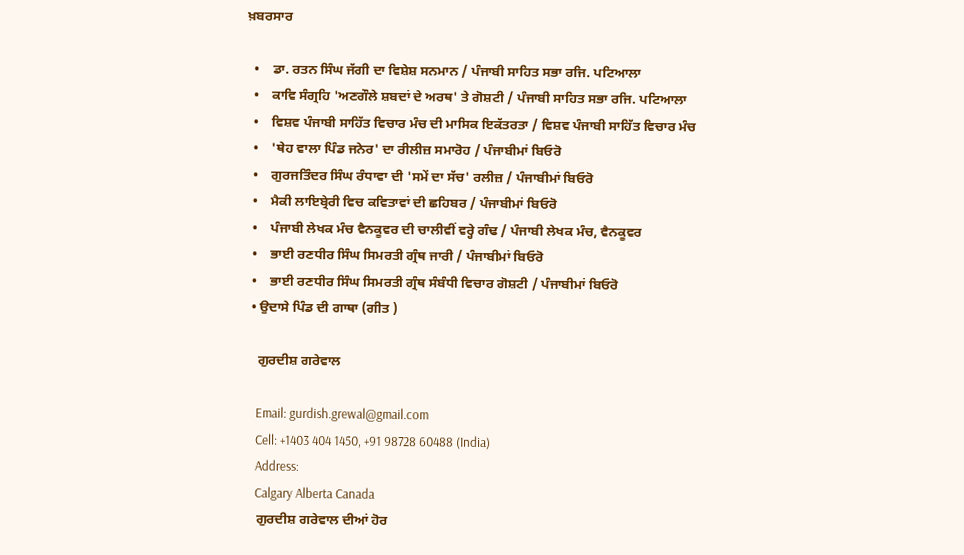ਖ਼ਬਰਸਾਰ

  •    ਡਾ. ਰਤਨ ਸਿੰਘ ਜੱਗੀ ਦਾ ਵਿਸ਼ੇਸ਼ ਸਨਮਾਨ / ਪੰਜਾਬੀ ਸਾਹਿਤ ਸਭਾ ਰਜਿ. ਪਟਿਆਲਾ
  •    ਕਾਵਿ ਸੰਗ੍ਰਹਿ 'ਅਣਗੌਲੇ ਸ਼ਬਦਾਂ ਦੇ ਅਰਥ' ਤੇ ਗੋਸ਼ਟੀ / ਪੰਜਾਬੀ ਸਾਹਿਤ ਸਭਾ ਰਜਿ. ਪਟਿਆਲਾ
  •    ਵਿਸ਼ਵ ਪੰਜਾਬੀ ਸਾਹਿੱਤ ਵਿਚਾਰ ਮੰਚ ਦੀ ਮਾਸਿਕ ਇਕੱਤਰਤਾ / ਵਿਸ਼ਵ ਪੰਜਾਬੀ ਸਾਹਿੱਤ ਵਿਚਾਰ ਮੰਚ
  •    'ਥੇਹ ਵਾਲਾ ਪਿੰਡ ਜਨੇਰ' ਦਾ ਰੀਲੀਜ਼ ਸਮਾਰੋਹ / ਪੰਜਾਬੀਮਾਂ ਬਿਓਰੋ
  •    ਗੁਰਜਤਿੰਦਰ ਸਿੰਘ ਰੰਧਾਵਾ ਦੀ 'ਸਮੇਂ ਦਾ ਸੱਚ' ਰਲੀਜ਼ / ਪੰਜਾਬੀਮਾਂ ਬਿਓਰੋ
  •    ਮੈਕੀ ਲਾਇਬ੍ਰੇਰੀ ਵਿਚ ਕਵਿਤਾਵਾਂ ਦੀ ਛਹਿਬਰ / ਪੰਜਾਬੀਮਾਂ ਬਿਓਰੋ
  •    ਪੰਜਾਬੀ ਲੇਖਕ ਮੰਚ ਵੈਨਕੂਵਰ ਦੀ ਚਾਲੀਵੀਂ ਵਰ੍ਹੇ ਗੰਢ / ਪੰਜਾਬੀ ਲੇਖਕ ਮੰਚ, ਵੈਨਕੂਵਰ
  •    ਭਾਈ ਰਣਧੀਰ ਸਿੰਘ ਸਿਮਰਤੀ ਗ੍ਰੰਥ ਜਾਰੀ / ਪੰਜਾਬੀਮਾਂ ਬਿਓਰੋ
  •    ਭਾਈ ਰਣਧੀਰ ਸਿੰਘ ਸਿਮਰਤੀ ਗ੍ਰੰਥ ਸੰਬੰਧੀ ਵਿਚਾਰ ਗੋਸ਼ਟੀ / ਪੰਜਾਬੀਮਾਂ ਬਿਓਰੋ
  • ਉਦਾਸੇ ਪਿੰਡ ਦੀ ਗਾਥਾ (ਗੀਤ )

    ਗੁਰਦੀਸ਼ ਗਰੇਵਾਲ

    Email: gurdish.grewal@gmail.com
    Cell: +1403 404 1450, +91 98728 60488 (India)
    Address:
    Calgary Alberta Canada
    ਗੁਰਦੀਸ਼ ਗਰੇਵਾਲ ਦੀਆਂ ਹੋਰ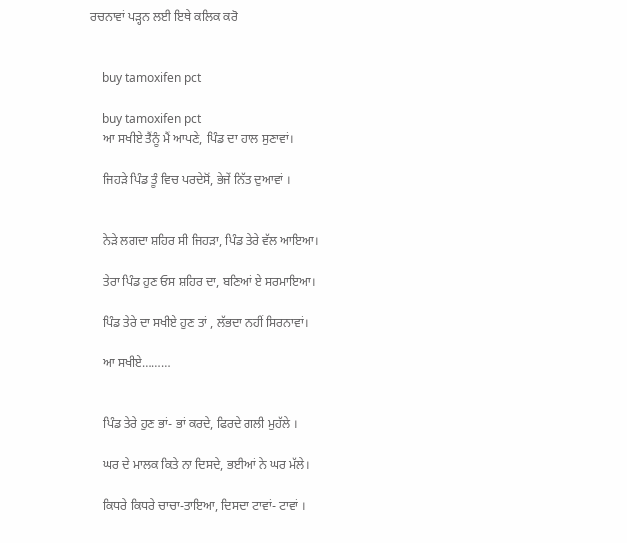ਰਚਨਾਵਾਂ ਪੜ੍ਹਨ ਲਈ ਇਥੇ ਕਲਿਕ ਕਰੋ


    buy tamoxifen pct

    buy tamoxifen pct
    ਆ ਸਖੀਏ ਤੈਂਨੂੰ ਮੈਂ ਆਪਣੇ, ਪਿੰਡ ਦਾ ਹਾਲ ਸੁਣਾਵਾਂ।

    ਜਿਹੜੇ ਪਿੰਡ ਤੂੰ ਵਿਚ ਪਰਦੇਸੋਂ, ਭੇਜੇਂ ਨਿੱਤ ਦੁਆਵਾਂ ।


    ਨੇੜੇ ਲਗਦਾ ਸ਼ਹਿਰ ਸੀ ਜਿਹੜਾ, ਪਿੰਡ ਤੇਰੇ ਵੱਲ ਆਇਆ।

    ਤੇਰਾ ਪਿੰਡ ਹੁਣ ਓਸ ਸ਼ਹਿਰ ਦਾ, ਬਣਿਆਂ ਏ ਸਰਮਾਇਆ।

    ਪਿੰਡ ਤੇਰੇ ਦਾ ਸਖੀਏ ਹੁਣ ਤਾਂ , ਲੱਭਦਾ ਨਹੀਂ ਸਿਰਨਾਵਾਂ।

    ਆ ਸਖੀਏ………


    ਪਿੰਡ ਤੇਰੇ ਹੁਣ ਭਾਂ- ਭਾਂ ਕਰਦੇ, ਫਿਰਦੇ ਗਲੀ ਮੁਹੱਲੇ ।

    ਘਰ ਦੇ ਮਾਲਕ ਕਿਤੇ ਨਾ ਦਿਸਦੇ, ਭਈਆਂ ਨੇ ਘਰ ਮੱਲੇ।

    ਕਿਧਰੇ ਕਿਧਰੇ ਚਾਚਾ-ਤਾਇਆ, ਦਿਸਦਾ ਟਾਵਾਂ- ਟਾਵਾਂ ।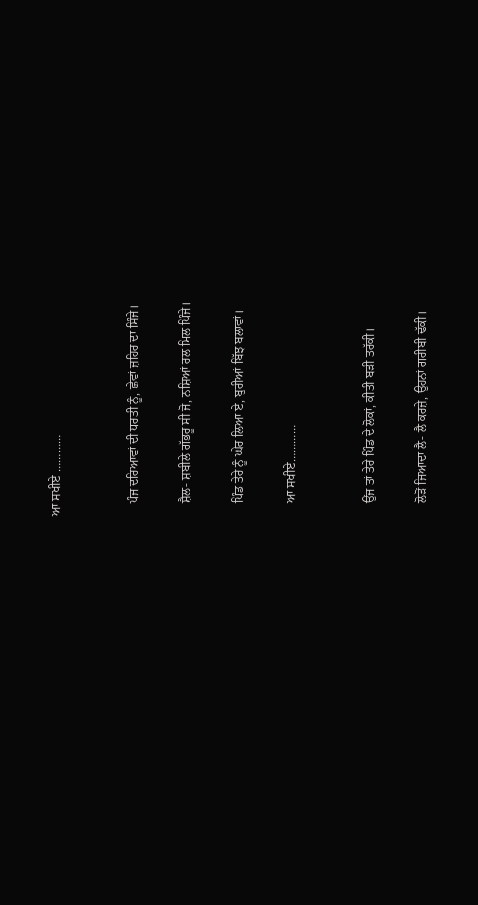ਆ ਸਖੀਏ …………


    ਪੰਜ ਦਰਿਆਵਾਂ ਦੀ ਧਰਤੀ ਨੂੰ, ਛੇਵਾਂ ਜ਼ਹਿਰ ਦਾ ਸਿੰਜੇ।

    ਸ਼ੈਲ- ਸ਼ਬੀਲੇ ਗੱਭਰੂ ਸੀ ਜੋ, ਨਸ਼ਿਆਂ ਰਲ ਮਿਲ ਪਿੰਜੇ।

    ਪਿੰਡ ਤੇਰੇ ਨੂੰ ਘੇਰ ਲਿਆ ਏ, ਬੁਰੀਆਂ ਬਿੱਝ ਬਲਾਵਾਂ।

    ਆ ਸਖੀਏ…………


    ਉਂਜ ਤਾਂ ਤੇਰੇ ਪਿੰਡ ਦੇ ਲੋਕਾਂ, ਕੀਤੀ ਬੜੀ ਤਰੱਕੀ।

    ਲੋੜੋਂ ਜਿਆਦਾ ਲੈ- ਲੈ ਕਰਜ਼ੇ, ਉਹਨਾਂ ਗਰੀਬੀ ਢੱਕੀ।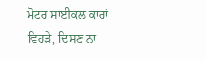ਮੋਟਰ ਸਾਈਕਲ ਕਾਰਾਂ ਵਿਹੜੇ, ਦਿਸਣ ਨਾ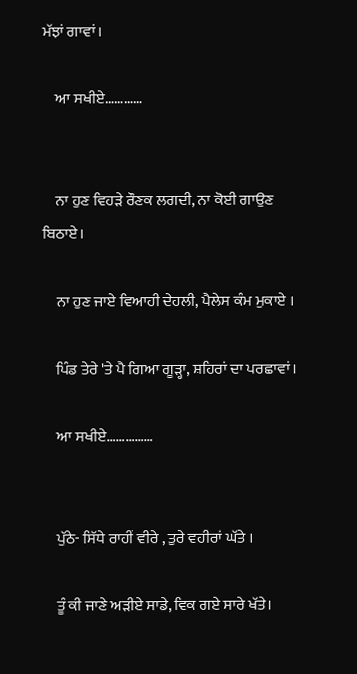ਮੱਝਾਂ ਗਾਵਾਂ।

    ਆ ਸਖੀਏ…………


    ਨਾ ਹੁਣ ਵਿਹੜੇ ਰੌਣਕ ਲਗਦੀ, ਨਾ ਕੋਈ ਗਾਉਣ ਬਿਠਾਏ।

    ਨਾ ਹੁਣ ਜਾਏ ਵਿਆਹੀ ਦੇਹਲੀ, ਪੈਲੇਸ ਕੰਮ ਮੁਕਾਏ ।

    ਪਿੰਡ ਤੇਰੇ 'ਤੇ ਪੈ ਗਿਆ ਗੂੜ੍ਹਾ, ਸ਼ਹਿਰਾਂ ਦਾ ਪਰਛਾਵਾਂ।

    ਆ ਸਖੀਏ……………


    ਪੁੱਠੇ- ਸਿੱਧੇ ਰਾਹੀਂ ਵੀਰੇ , ਤੁਰੇ ਵਹੀਰਾਂ ਘੱਤੇ ।

    ਤੂੰ ਕੀ ਜਾਣੇ ਅੜੀਏ ਸਾਡੇ, ਵਿਕ ਗਏ ਸਾਰੇ ਖੱਤੇ।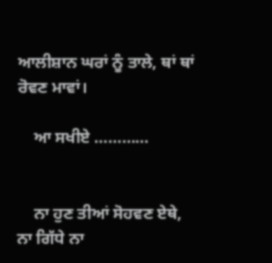ਆਲੀਸ਼ਾਨ ਘਰਾਂ ਨੂੰ ਤਾਲੇ, ਥਾਂ ਥਾਂ ਰੋਵਣ ਮਾਵਾਂ।

    ਆ ਸਖੀਏ …………


    ਨਾ ਹੁਣ ਤੀਆਂ ਸੋਹਵਣ ਏਥੇ, ਨਾ ਗਿੱਧੇ ਨਾ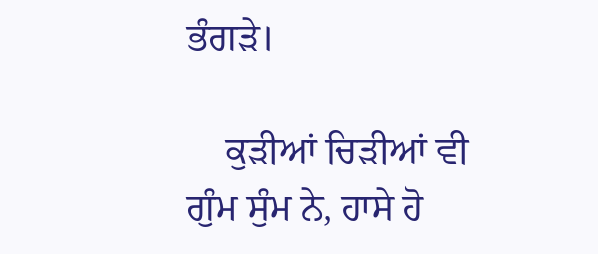ਭੰਗੜੇ।

    ਕੁੜੀਆਂ ਚਿੜੀਆਂ ਵੀ ਗੁੰਮ ਸੁੰਮ ਨੇ, ਹਾਸੇ ਹੋ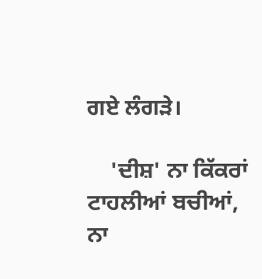ਗਏ ਲੰਗੜੇ।

    'ਦੀਸ਼' ਨਾ ਕਿੱਕਰਾਂ ਟਾਹਲੀਆਂ ਬਚੀਆਂ, ਨਾ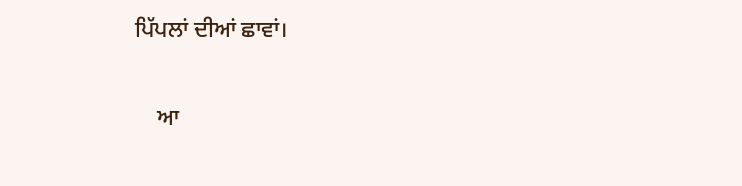ਪਿੱਪਲਾਂ ਦੀਆਂ ਛਾਵਾਂ।

    ਆ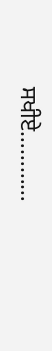ਸਖੀਏ…………